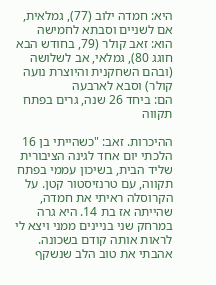היא: חמדה ילוב (77), גמלאית, אם לשניים וסבתא לחמישה
הוא: זאב קולר (79, בחודש הבא חוגג 80), גמלאי, אב לשלושה (ובהם השחקנית והיוצרת נועה קולר) וסבא לארבעה
הם: ביחד 26 שנה, גרים בפתח תקווה

ההיכרות. זאב: "כשהייתי בן 16 הלכתי יום אחד לגינה הציבורית שליד הבית, בשיכון עממי בפתח תקווה, עם טרנזיסטור קטן. על הקרוסלה ראיתי את חמדה, שהייתה אז בת 14. היא גרה במרחק שני בניינים ממני ויצא לי לראות אותה קודם בשכונה. אהבתי את טוב הלב שנשקף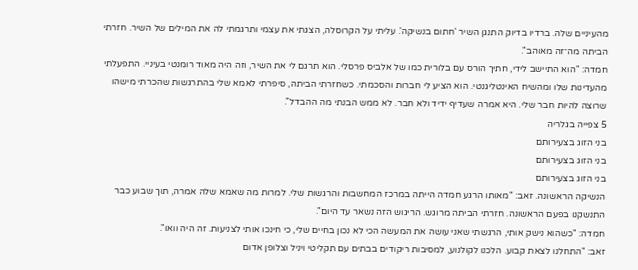מהעיניים שלה. ברדיו בדיוק התנגן השיר 'חתום בנשיקה'. עליתי על הקרוסלה, הצגתי את עצמי ותרגמתי לה את המילים של השיר. חזרתי הביתה מה־זה מאוהב".
חמדה: "הוא התיישב לידי, חתיך הורס עם בלורית כמו של אלביס פרסלי. הוא תרגם לי את השיר, וזה היה מאוד רומנטי בעיניי. התפעלתי מהעדינות שלו ומהשיח האינטליגנטי. הוא הציע לי חברות והסכמתי. כשחזרתי הביתה, סיפרתי לאמא שלי בהתרגשות שהכרתי מישהו שרוצה להיות חבר שלי. היא אמרה שעדיף ידיד ולא חבר. לא ממש הבנתי מה ההבדל".
5 צפייה בגלריה
בני הזוג בצעירותם
בני הזוג בצעירותם
בני הזוג בצעירותם
הנשיקה הראשונה. זאב: "מאותו הרגע חמדה הייתה במרכז המחשבות והרגשות שלי. למרות מה שאמא שלה אמרה, תוך שבוע כבר התנשקנו בפעם הראשונה. חזרתי הביתה מרוגש. הריגוש הזה נשאר עד היום".
חמדה: "כשהוא נישק אותי, הרגשתי שאני עושה את המעשה הכי לא נכון בחיים שלי, כי חינכו אותי לצניעות. זה היה וואו".
זאב: "התחלנו לצאת קבוע. הלכנו לקולנוע, למסיבות ריקודים בבתים עם תקליטי ויניל וצלופן אדום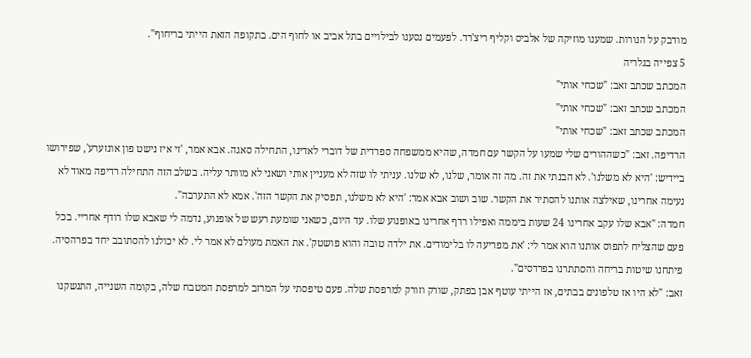מודבק על הנורות. שמענו מוזיקה של אלביס וקליף ריצ'רד. לפעמים נסענו לבילויים בתל אביב או לחוף הים. בתקופה הזאת הייתי בריחוף".
5 צפייה בגלריה
המכתב שכתב זאב: "שכחי אותי"
המכתב שכתב זאב: "שכחי אותי"
המכתב שכתב זאב: "שכחי אותי"
הרדיפה. זאב: "כשההורים שלי שמעו על הקשר עם חמדה, שהיא ממשפחה ספרדית של דוברי לאדינו, התחילה סאגה. אבא אמר, 'זי איז נישט פון אונזערע', שפירושו ביידיש: 'היא לא משלנו'. לא הבנתי את זה. מה זה אומר, שלנו, לא שלנו. עניתי לו שזה לא מעניין אותי ושאני לא מוותר עליה. בשלב הזה התחילה רדיפה מאוד לא נעימה אחרינו, שאילצה אותנו להסתיר את הקשר. שוב ושוב אבא אמר: 'היא לא משלנו, תפסיק את הקשר הזה'. אמא לא התערבה".
חמדה: "אבא שלו עקב אחרינו 24 שעות ביממה ואפילו רדף אחרינו באופנוע שלו. עד היום, כשאני שומעת רעש של אופנוע, נדמה לי שאבא שלו רודף אחריי. בכל פעם שהצליח לתפוס אותנו הוא אמר לי: 'את מפריעה לו בלימודים. את ילדה טובה והוא פושטק'. את האמת מעולם לא אמר לי. לא יכולנו להסתובב יחד בפרהסיה. פיתחנו שיטות בריחה והסתתרנו בפרדסים".
זאב: "לא היו אז טלפונים בבתים, אז הייתי עוטף אבן בפתק, שורק וזורק למרפסת שלה. פעם טיפסתי על המרזב למרפסת המטבח שלה, בקומה השנייה, התנשקנו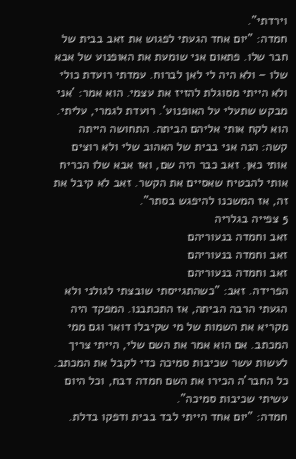וירדתי".
חמדה: "יום אחד הגעתי לפגוש את זאב בבית של חבר שלו. פתאום אני שומעת את האופנוע של אבא שלו – ולא היה לי לאן לברוח. עמדתי רועדת כולי ולא הייתי מסוגלת להזיז את עצמי. הוא אמר: 'אני מבקש שתעלי על האופנוע'. רועדת לגמרי, עליתי. הוא לקח אותי אליהם הביתה. התחושה הייתה קשה: הנה אני בבית של האהוב שלי ולא רוצים אותי כאן. זאב כבר היה שם, ואז אבא שלו הכריח אותי להבטיח שאסיים את הקשר. זאב לא קיבל את זה, אז המשכנו להיפגש בסתר".
5 צפייה בגלריה
זאב וחמדה בנעוריהם
זאב וחמדה בנעוריהם
זאב וחמדה בנעוריהם
הפרידה. זאב: "כשהתגייסתי שובצתי לגולני ולא הגעתי הרבה הביתה, אז התכתבנו. המפקד היה מקריא את השמות של מי שקיבלו דואר וגם ממי המכתב. אם הוא אמר את השם שלי, הייתי צריך לעשות עשר שכיבות סמיכה כדי לקבל את המכתב. כל החבר'ה הכירו את השם חמדה דבח, וכל היום עשיתי שכיבות סמיכה".
חמדה: "יום אחד הייתי לבד בבית ודפקו בדלת.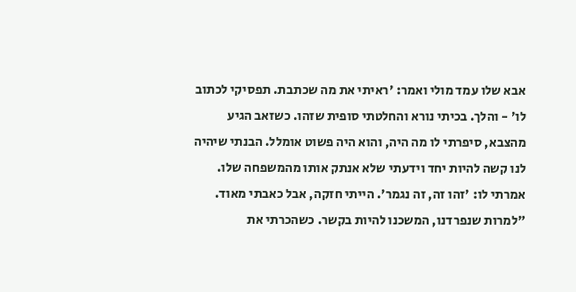אבא שלו עמד מולי ואמר: 'ראיתי את מה שכתבת. תפסיקי לכתוב לו' - והלך. בכיתי נורא והחלטתי סופית שזהו. כשזאב הגיע מהצבא, סיפרתי לו מה היה, והוא היה פשוט אומלל. הבנתי שיהיה לנו קשה להיות יחד וידעתי שלא אנתק אותו מהמשפחה שלו. אמרתי לו: 'זהו זה, זה נגמר'. הייתי חזקה, אבל כאבתי מאוד.
"למרות שנפרדנו, המשכנו להיות בקשר. כשהכרתי את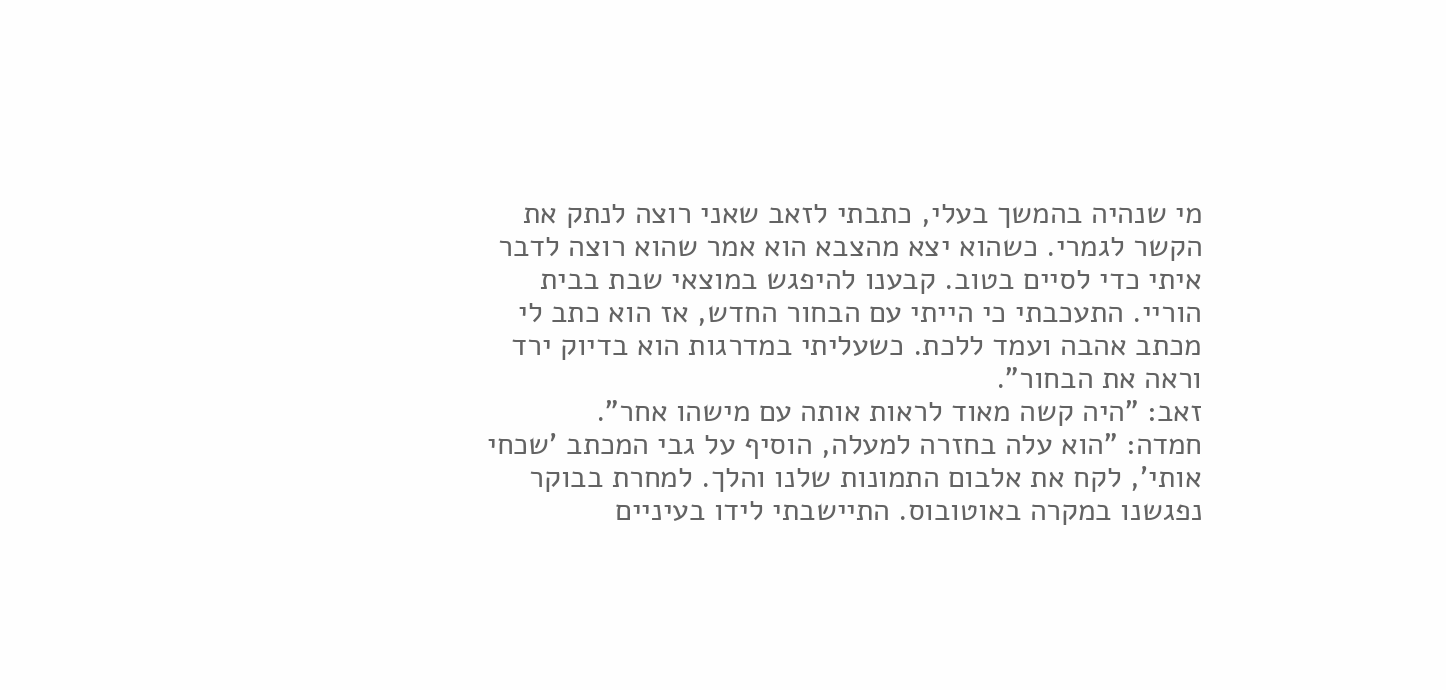מי שנהיה בהמשך בעלי, כתבתי לזאב שאני רוצה לנתק את הקשר לגמרי. כשהוא יצא מהצבא הוא אמר שהוא רוצה לדבר איתי כדי לסיים בטוב. קבענו להיפגש במוצאי שבת בבית הוריי. התעכבתי כי הייתי עם הבחור החדש, אז הוא כתב לי מכתב אהבה ועמד ללכת. כשעליתי במדרגות הוא בדיוק ירד וראה את הבחור".
זאב: "היה קשה מאוד לראות אותה עם מישהו אחר".
חמדה: "הוא עלה בחזרה למעלה, הוסיף על גבי המכתב 'שכחי אותי', לקח את אלבום התמונות שלנו והלך. למחרת בבוקר נפגשנו במקרה באוטובוס. התיישבתי לידו בעיניים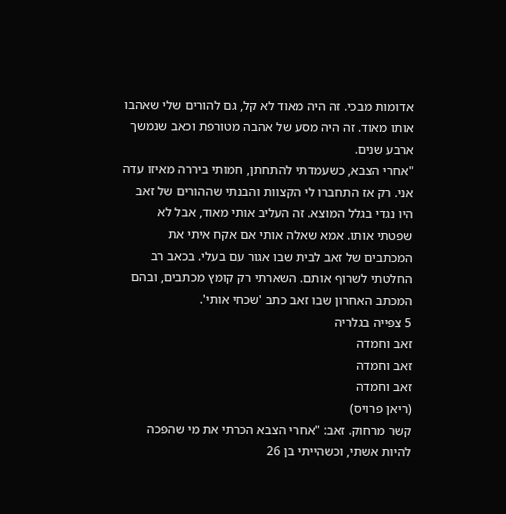אדומות מבכי. זה היה מאוד לא קל, גם להורים שלי שאהבו אותו מאוד. זה היה מסע של אהבה מטורפת וכאב שנמשך ארבע שנים.
"אחרי הצבא, כשעמדתי להתחתן, חמותי ביררה מאיזו עדה אני. רק אז התחברו לי הקצוות והבנתי שההורים של זאב היו נגדי בגלל המוצא. זה העליב אותי מאוד, אבל לא שפטתי אותו. אמא שאלה אותי אם אקח איתי את המכתבים של זאב לבית שבו אגור עם בעלי. בכאב רב החלטתי לשרוף אותם. השארתי רק קומץ מכתבים, ובהם המכתב האחרון שבו זאב כתב 'שכחי אותי'.
5 צפייה בגלריה
זאב וחמדה
זאב וחמדה
זאב וחמדה
(ריאן פרויס)
קשר מרחוק. זאב: "אחרי הצבא הכרתי את מי שהפכה להיות אשתי, וכשהייתי בן 26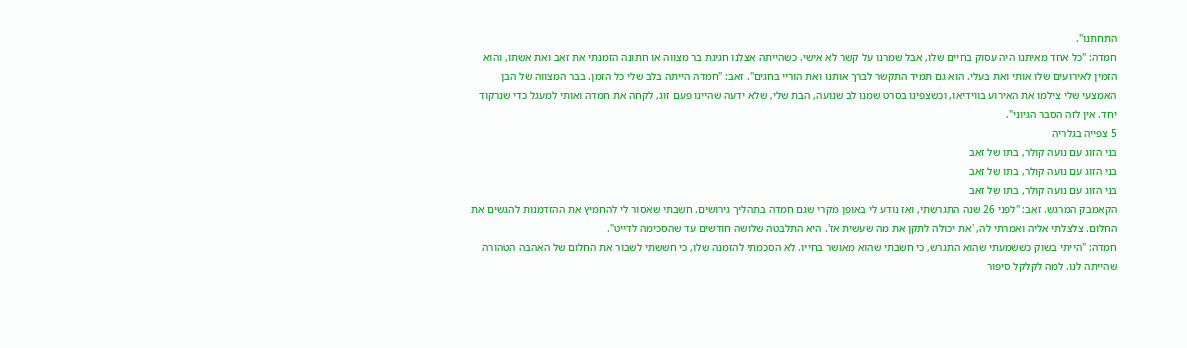התחתנו".
חמדה: "כל אחד מאיתנו היה עסוק בחיים שלו, אבל שמרנו על קשר לא אישי. כשהייתה אצלנו חגיגת בר מצווה או חתונה הזמנתי את זאב ואת אשתו, והוא הזמין לאירועים שלו אותי ואת בעלי. הוא גם תמיד התקשר לברך אותנו ואת הוריי בחגים". זאב: "חמדה הייתה בלב שלי כל הזמן. בבר המצווה של הבן האמצעי שלי צילמו את האירוע בווידיאו, וכשצפינו בסרט שמנו לב שנועה, הבת שלי, שלא ידעה שהיינו פעם זוג, לקחה את חמדה ואותי למעגל כדי שנרקוד יחד. אין לזה הסבר הגיוני".
5 צפייה בגלריה
בני הזוג עם נועה קולר, בתו של זאב
בני הזוג עם נועה קולר, בתו של זאב
בני הזוג עם נועה קולר, בתו של זאב
הקאמבק המרגש. זאב: "לפני 26 שנה התגרשתי, ואז נודע לי באופן מקרי שגם חמדה בתהליך גירושים. חשבתי שאסור לי להחמיץ את ההזדמנות להגשים את החלום. צלצלתי אליה ואמרתי לה, 'את יכולה לתקן את מה שעשית אז'. היא התלבטה שלושה חודשים עד שהסכימה לדייט".
חמדה: "הייתי בשוק כששמעתי שהוא התגרש, כי חשבתי שהוא מאושר בחייו. לא הסכמתי להזמנה שלו, כי חששתי לשבור את החלום של האהבה הטהורה שהייתה לנו. למה לקלקל סיפור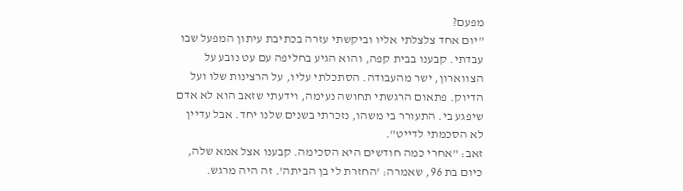מפעם?
"יום אחד צלצלתי אליו וביקשתי עזרה בכתיבת עיתון המפעל שבו עבדתי. קבענו בבית קפה, והוא הגיע בחליפה עם עט נובע על הצווארון, ישר מהעבודה. הסתכלתי עליו, על הרצינות שלו ועל הדיוק. פתאום הרגשתי תחושה נעימה, וידעתי שזאב הוא לא אדם שיפגע בי. התעורר בי משהו, נזכרתי בשנים שלנו יחד. אבל עדיין לא הסכמתי לדייט".
זאב: "אחרי כמה חודשים היא הסכימה. קבענו אצל אמא שלה, כיום בת 96, שאמרה: 'החזרת לי בן הביתה'. זה היה מרגש.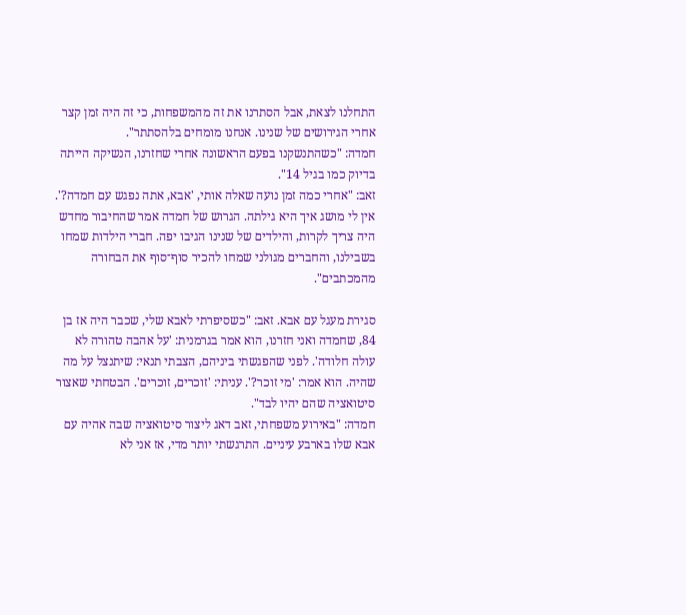התחלנו לצאת, אבל הסתרנו את זה מהמשפחות, כי זה היה זמן קצר אחרי הגירושים של שנינו. אנחנו מומחים בלהסתתר".
חמדה: "כשהתנשקנו בפעם הראשונה אחרי שחזרנו, הנשיקה הייתה בדיוק כמו בגיל 14".
זאב: "אחרי כמה זמן נועה שאלה אותי, 'אבא, אתה נפגש עם חמדה?'. אין לי מושג איך היא גילתה. הגרוש של חמדה אמר שהחיבור מחדש היה צריך לקרות, והילדים של שנינו הגיבו יפה. חברי הילדות שמחו בשבילנו, והחברים מגולני שמחו להכיר סוף־סוף את הבחורה מהמכתבים".

סגירת מעגל עם אבא. זאב: "כשסיפרתי לאבא שלי, שכבר היה אז בן 84, שחמדה ואני חזרנו, הוא אמר בגרמנית: 'על אהבה טהורה לא עולה חלודה'. לפני שהפגשתי ביניהם, הצבתי תנאי: שיתנצל על מה שהיה. הוא אמר: 'מי זוכר?'. עניתי: 'זוכרים, זוכרים'. הבטחתי שאצור סיטואציה שהם יהיו לבד".
חמדה: "באירוע משפחתי, זאב דאג ליצור סיטואציה שבה אהיה עם אבא שלו בארבע עיניים. התרגשתי יותר מדי, אז אני לא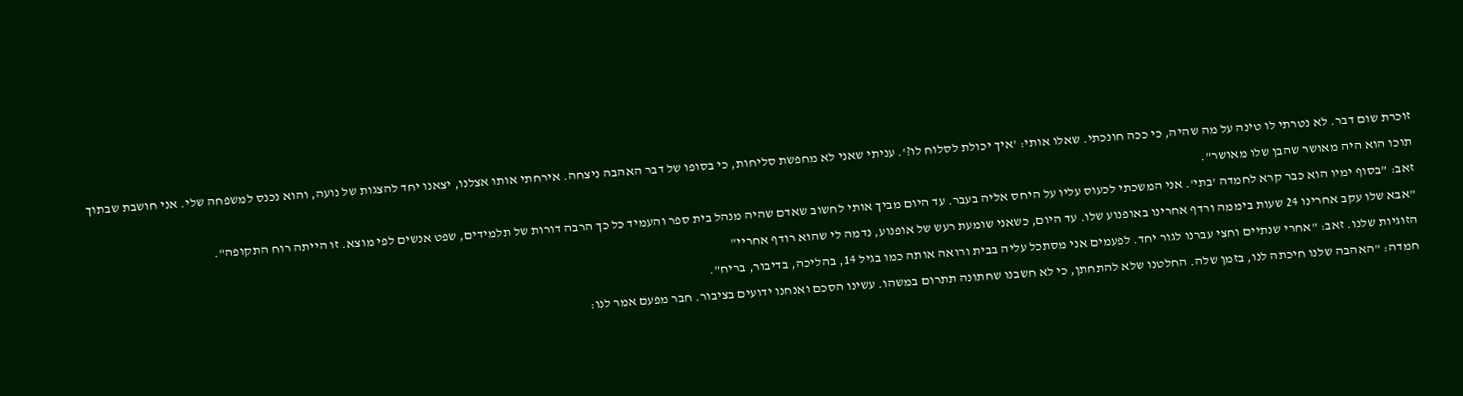זוכרת שום דבר. לא נטרתי לו טינה על מה שהיה, כי ככה חונכתי. שאלו אותי: 'איך יכולת לסלוח לו?'. עניתי שאני לא מחפשת סליחות, כי בסופו של דבר האהבה ניצחה. אירחתי אותו אצלנו, יצאנו יחד להצגות של נועה, והוא נכנס למשפחה שלי. אני חושבת שבתוך תוכו הוא היה מאושר שהבן שלו מאושר".
זאב: "בסוף ימיו הוא כבר קרא לחמדה 'בתי'. אני המשכתי לכעוס עליו על היחס אליה בעבר. עד היום מביך אותי לחשוב שאדם שהיה מנהל בית ספר והעמיד כל כך הרבה דורות של תלמידים, שפט אנשים לפי מוצא. זו הייתה רוח התקופה".
"אבא שלו עקב אחרינו 24 שעות ביממה ורדף אחרינו באופנוע שלו. עד היום, כשאני שומעת רעש של אופנוע, נדמה לי שהוא רודף אחריי"
הזוגיות שלנו. זאב: "אחרי שנתיים וחצי עברנו לגור יחד. לפעמים אני מסתכל עליה בבית ורואה אותה כמו בגיל 14, בהליכה, בדיבור, בריח".
חמדה: "האהבה שלנו חיכתה לנו, בזמן שלה. החלטנו שלא להתחתן, כי לא חשבנו שחתונה תתרום במשהו. עשינו הסכם ואנחנו ידועים בציבור. חבר מפעם אמר לנו: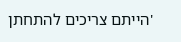'הייתם צריכים להתחתן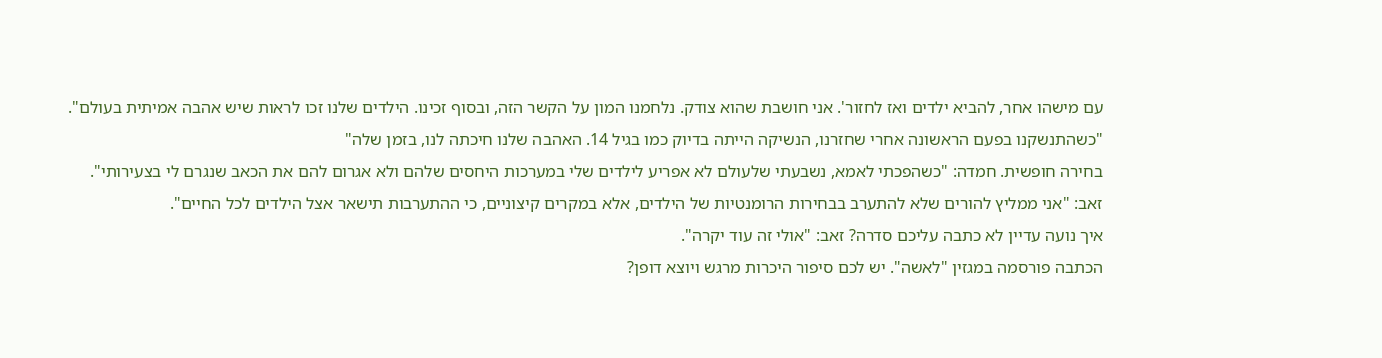עם מישהו אחר, להביא ילדים ואז לחזור'. אני חושבת שהוא צודק. נלחמנו המון על הקשר הזה, ובסוף זכינו. הילדים שלנו זכו לראות שיש אהבה אמיתית בעולם".
"כשהתנשקנו בפעם הראשונה אחרי שחזרנו, הנשיקה הייתה בדיוק כמו בגיל 14. האהבה שלנו חיכתה לנו, בזמן שלה"
בחירה חופשית. חמדה: "כשהפכתי לאמא, נשבעתי שלעולם לא אפריע לילדים שלי במערכות היחסים שלהם ולא אגרום להם את הכאב שנגרם לי בצעירותי".
זאב: "אני ממליץ להורים שלא להתערב בבחירות הרומנטיות של הילדים, אלא במקרים קיצוניים, כי ההתערבות תישאר אצל הילדים לכל החיים".
איך נועה עדיין לא כתבה עליכם סדרה? זאב: "אולי זה עוד יקרה".
הכתבה פורסמה במגזין "לאשה". יש לכם סיפור היכרות מרגש ויוצא דופן?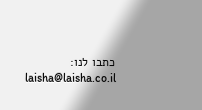כתבו לנו: laisha@laisha.co.il